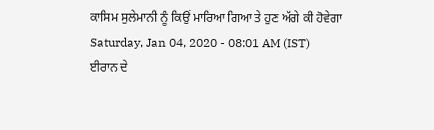ਕਾਸਿਮ ਸੁਲੇਮਾਨੀ ਨੂੰ ਕਿਉਂ ਮਾਰਿਆ ਗਿਆ ਤੇ ਹੁਣ ਅੱਗੇ ਕੀ ਹੋਵੇਗਾ
Saturday, Jan 04, 2020 - 08:01 AM (IST)
ਈਰਾਨ ਦੇ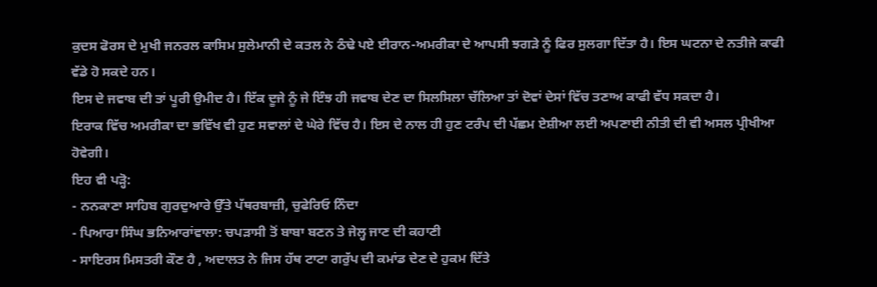ਕੁਦਸ ਫੋਰਸ ਦੇ ਮੁਖੀ ਜਨਰਲ ਕਾਸਿਮ ਸੁਲੇਮਾਨੀ ਦੇ ਕਤਲ ਨੇ ਠੰਢੇ ਪਏ ਈਰਾਨ-ਅਮਰੀਕਾ ਦੇ ਆਪਸੀ ਝਗੜੇ ਨੂੰ ਫਿਰ ਸੁਲਗਾ ਦਿੱਤਾ ਹੈ। ਇਸ ਘਟਨਾ ਦੇ ਨਤੀਜੇ ਕਾਫੀ ਵੱਡੇ ਹੋ ਸਕਦੇ ਹਨ।
ਇਸ ਦੇ ਜਵਾਬ ਦੀ ਤਾਂ ਪੂਰੀ ਉਮੀਦ ਹੈ। ਇੱਕ ਦੂਜੇ ਨੂੰ ਜੇ ਇੰਝ ਹੀ ਜਵਾਬ ਦੇਣ ਦਾ ਸਿਲਸਿਲਾ ਚੱਲਿਆ ਤਾਂ ਦੋਵਾਂ ਦੇਸਾਂ ਵਿੱਚ ਤਣਾਅ ਕਾਫੀ ਵੱਧ ਸਕਦਾ ਹੈ।
ਇਰਾਕ ਵਿੱਚ ਅਮਰੀਕਾ ਦਾ ਭਵਿੱਖ ਵੀ ਹੁਣ ਸਵਾਲਾਂ ਦੇ ਘੇਰੇ ਵਿੱਚ ਹੈ। ਇਸ ਦੇ ਨਾਲ ਹੀ ਹੁਣ ਟਰੰਪ ਦੀ ਪੱਛਮ ਏਸ਼ੀਆ ਲਈ ਅਪਣਾਈ ਨੀਤੀ ਦੀ ਵੀ ਅਸਲ ਪ੍ਰੀਖੀਆ ਹੋਵੇਗੀ।
ਇਹ ਵੀ ਪੜ੍ਹੋ:
- ਨਨਕਾਣਾ ਸਾਹਿਬ ਗੁਰਦੁਆਰੇ ਉੱਤੇ ਪੱਥਰਬਾਜ਼ੀ, ਚੁਫੇਰਿਓ ਨਿੰਦਾ
- ਪਿਆਰਾ ਸਿੰਘ ਭਨਿਆਰਾਂਵਾਲਾ: ਚਪੜਾਸੀ ਤੋਂ ਬਾਬਾ ਬਣਨ ਤੇ ਜੇਲ੍ਹ ਜਾਣ ਦੀ ਕਹਾਣੀ
- ਸਾਇਰਸ ਮਿਸਤਰੀ ਕੌਣ ਹੈ , ਅਦਾਲਤ ਨੇ ਜਿਸ ਹੱਥ ਟਾਟਾ ਗਰੁੱਪ ਦੀ ਕਮਾਂਡ ਦੇਣ ਦੇ ਹੁਕਮ ਦਿੱਤੇ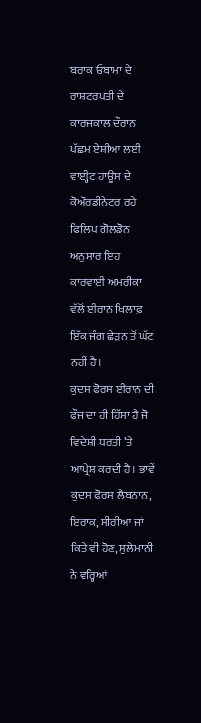ਬਰਾਕ ਓਬਾਮਾ ਦੇ ਰਾਸ਼ਟਰਪਤੀ ਦੇ ਕਾਰਜਕਾਲ ਦੌਰਾਨ ਪੱਛਮ ਏਸ਼ੀਆ ਲਈ ਵਾਈ੍ਹਟ ਹਾਊਸ ਦੇ ਕੋਔਰਡੀਨੇਟਰ ਰਹੇ ਫਿਲਿਪ ਗੋਲਡੋਨ ਅਨੁਸਾਰ ਇਹ ਕਾਰਵਾਈ ਅਮਰੀਕਾ ਵੱਲੋਂ ਈਰਾਨ ਖਿਲਾਫ਼ ਇੱਕ ਜੰਗ ਛੇੜਨ ਤੋਂ ਘੱਟ ਨਹੀਂ ਹੈ।
ਕੁਦਸ ਫੋਰਸ ਈਰਾਨ ਦੀ ਫੌਜ ਦਾ ਹੀ ਹਿੱਸਾ ਹੈ ਜੋ ਵਿਦੇਸ਼ੀ ਧਰਤੀ ’ਤੇ ਆਪ੍ਰੇਸ਼ ਕਰਦੀ ਹੈ। ਭਾਵੇਂ ਕੁਦਸ ਫੋਰਸ ਲੈਬਨਾਨ, ਇਰਾਕ, ਸੀਰੀਆ ਜਾਂ ਕਿਤੇ ਵੀ ਹੋਣ, ਸੁਲੇਮਾਨੀ ਨੇ ਵਰ੍ਹਿਆਂ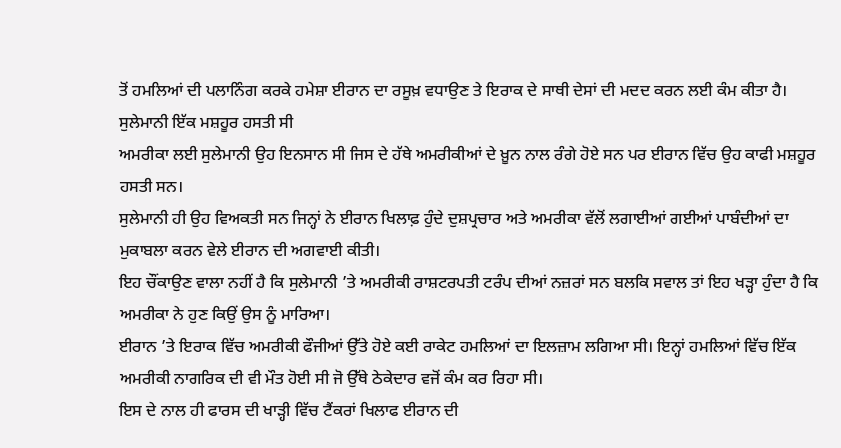ਤੋਂ ਹਮਲਿਆਂ ਦੀ ਪਲਾਨਿੰਗ ਕਰਕੇ ਹਮੇਸ਼ਾ ਈਰਾਨ ਦਾ ਰਸੂਖ਼ ਵਧਾਉਣ ਤੇ ਇਰਾਕ ਦੇ ਸਾਥੀ ਦੇਸਾਂ ਦੀ ਮਦਦ ਕਰਨ ਲਈ ਕੰਮ ਕੀਤਾ ਹੈ।
ਸੁਲੇਮਾਨੀ ਇੱਕ ਮਸ਼ਹੂਰ ਹਸਤੀ ਸੀ
ਅਮਰੀਕਾ ਲਈ ਸੁਲੇਮਾਨੀ ਉਹ ਇਨਸਾਨ ਸੀ ਜਿਸ ਦੇ ਹੱਥੇ ਅਮਰੀਕੀਆਂ ਦੇ ਖ਼ੂਨ ਨਾਲ ਰੰਗੇ ਹੋਏ ਸਨ ਪਰ ਈਰਾਨ ਵਿੱਚ ਉਹ ਕਾਫੀ ਮਸ਼ਹੂਰ ਹਸਤੀ ਸਨ।
ਸੁਲੇਮਾਨੀ ਹੀ ਉਹ ਵਿਅਕਤੀ ਸਨ ਜਿਨ੍ਹਾਂ ਨੇ ਈਰਾਨ ਖਿਲਾਫ਼ ਹੁੰਦੇ ਦੁਸ਼ਪ੍ਰਚਾਰ ਅਤੇ ਅਮਰੀਕਾ ਵੱਲੋਂ ਲਗਾਈਆਂ ਗਈਆਂ ਪਾਬੰਦੀਆਂ ਦਾ ਮੁਕਾਬਲਾ ਕਰਨ ਵੇਲੇ ਈਰਾਨ ਦੀ ਅਗਵਾਈ ਕੀਤੀ।
ਇਹ ਚੌਂਕਾਉਣ ਵਾਲਾ ਨਹੀਂ ਹੈ ਕਿ ਸੁਲੇਮਾਨੀ ’ਤੇ ਅਮਰੀਕੀ ਰਾਸ਼ਟਰਪਤੀ ਟਰੰਪ ਦੀਆਂ ਨਜ਼ਰਾਂ ਸਨ ਬਲਕਿ ਸਵਾਲ ਤਾਂ ਇਹ ਖੜ੍ਹਾ ਹੁੰਦਾ ਹੈ ਕਿ ਅਮਰੀਕਾ ਨੇ ਹੁਣ ਕਿਉਂ ਉਸ ਨੂੰ ਮਾਰਿਆ।
ਈਰਾਨ ’ਤੇ ਇਰਾਕ ਵਿੱਚ ਅਮਰੀਕੀ ਫੌਜੀਆਂ ਉੱਤੇ ਹੋਏ ਕਈ ਰਾਕੇਟ ਹਮਲਿਆਂ ਦਾ ਇਲਜ਼ਾਮ ਲਗਿਆ ਸੀ। ਇਨ੍ਹਾਂ ਹਮਲਿਆਂ ਵਿੱਚ ਇੱਕ ਅਮਰੀਕੀ ਨਾਗਰਿਕ ਦੀ ਵੀ ਮੌਤ ਹੋਈ ਸੀ ਜੋ ਉੱਥੇ ਠੇਕੇਦਾਰ ਵਜੋਂ ਕੰਮ ਕਰ ਰਿਹਾ ਸੀ।
ਇਸ ਦੇ ਨਾਲ ਹੀ ਫਾਰਸ ਦੀ ਖਾੜ੍ਹੀ ਵਿੱਚ ਟੈਂਕਰਾਂ ਖਿਲਾਫ ਈਰਾਨ ਦੀ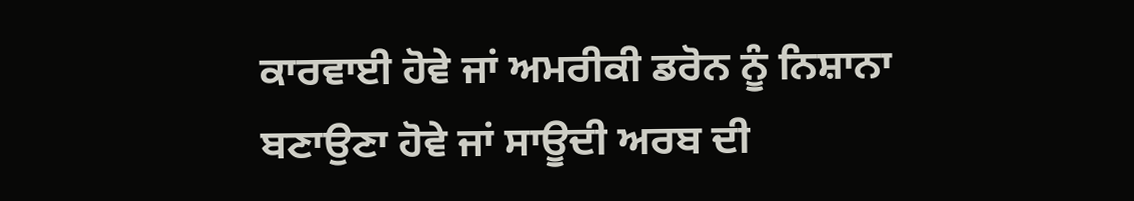ਕਾਰਵਾਈ ਹੋਵੇ ਜਾਂ ਅਮਰੀਕੀ ਡਰੋਨ ਨੂੰ ਨਿਸ਼ਾਨਾ ਬਣਾਉਣਾ ਹੋਵੇ ਜਾਂ ਸਾਊਦੀ ਅਰਬ ਦੀ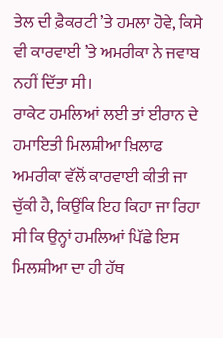ਤੇਲ ਦੀ ਫ਼ੈਕਰਟੀ ’ਤੇ ਹਮਲਾ ਹੋਵੇ, ਕਿਸੇ ਵੀ ਕਾਰਵਾਈ ’ਤੇ ਅਮਰੀਕਾ ਨੇ ਜਵਾਬ ਨਹੀਂ ਦਿੱਤਾ ਸੀ।
ਰਾਕੇਟ ਹਮਲਿਆਂ ਲਈ ਤਾਂ ਈਰਾਨ ਦੇ ਹਮਾਇਤੀ ਮਿਲਸ਼ੀਆ ਖ਼ਿਲਾਫ ਅਮਰੀਕਾ ਵੱਲੋਂ ਕਾਰਵਾਈ ਕੀਤੀ ਜਾ ਚੁੱਕੀ ਹੈ, ਕਿਉਂਕਿ ਇਹ ਕਿਹਾ ਜਾ ਰਿਹਾ ਸੀ ਕਿ ਉਨ੍ਹਾਂ ਹਮਲਿਆਂ ਪਿੱਛੇ ਇਸ ਮਿਲਸ਼ੀਆ ਦਾ ਹੀ ਹੱਥ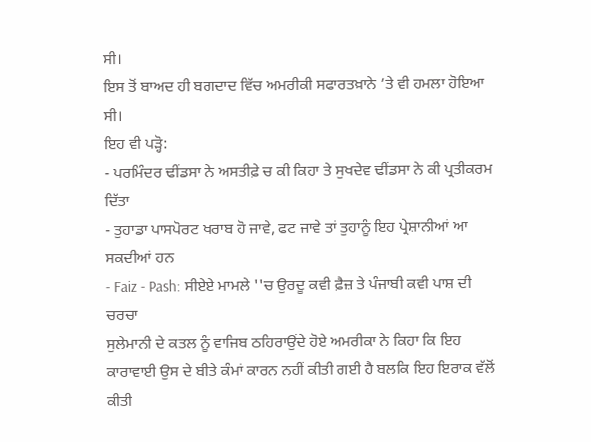ਸੀ।
ਇਸ ਤੋਂ ਬਾਅਦ ਹੀ ਬਗਦਾਦ ਵਿੱਚ ਅਮਰੀਕੀ ਸਫਾਰਤਖ਼ਾਨੇ ’ਤੇ ਵੀ ਹਮਲਾ ਹੋਇਆ ਸੀ।
ਇਹ ਵੀ ਪੜ੍ਹੋ:
- ਪਰਮਿੰਦਰ ਢੀਂਡਸਾ ਨੇ ਅਸਤੀਫ਼ੇ ਚ ਕੀ ਕਿਹਾ ਤੇ ਸੁਖਦੇਵ ਢੀਂਡਸਾ ਨੇ ਕੀ ਪ੍ਰਤੀਕਰਮ ਦਿੱਤਾ
- ਤੁਹਾਡਾ ਪਾਸਪੋਰਟ ਖਰਾਬ ਹੋ ਜਾਵੇ, ਫਟ ਜਾਵੇ ਤਾਂ ਤੁਹਾਨੂੰ ਇਹ ਪ੍ਰੇਸ਼ਾਨੀਆਂ ਆ ਸਕਦੀਆਂ ਹਨ
- Faiz - Pash: ਸੀਏਏ ਮਾਮਲੇ ''ਚ ਉਰਦੂ ਕਵੀ ਫ਼ੈਜ਼ ਤੇ ਪੰਜਾਬੀ ਕਵੀ ਪਾਸ਼ ਦੀ ਚਰਚਾ
ਸੁਲੇਮਾਨੀ ਦੇ ਕਤਲ ਨੂੰ ਵਾਜਿਬ ਠਹਿਰਾਉਂਦੇ ਹੋਏ ਅਮਰੀਕਾ ਨੇ ਕਿਹਾ ਕਿ ਇਹ ਕਾਰਾਵਾਈ ਉਸ ਦੇ ਬੀਤੇ ਕੰਮਾਂ ਕਾਰਨ ਨਹੀਂ ਕੀਤੀ ਗਈ ਹੈ ਬਲਕਿ ਇਹ ਇਰਾਕ ਵੱਲੋਂ ਕੀਤੀ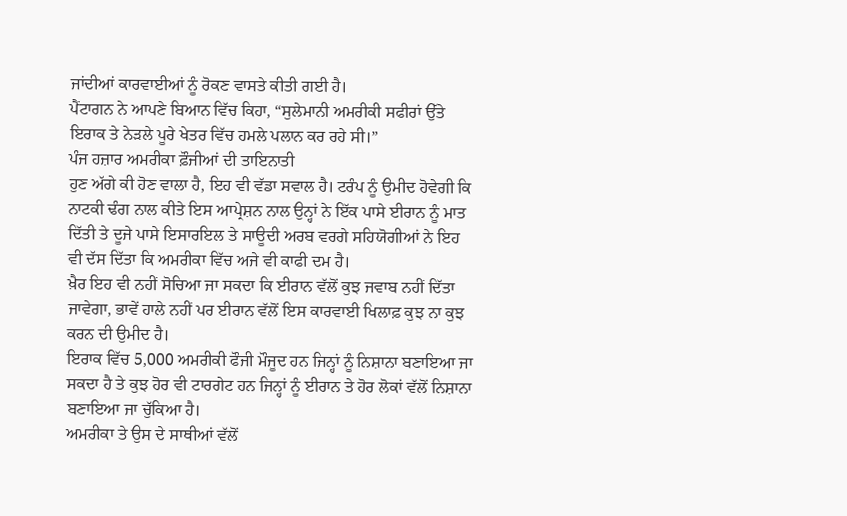ਜਾਂਦੀਆਂ ਕਾਰਵਾਈਆਂ ਨੂੰ ਰੋਕਣ ਵਾਸਤੇ ਕੀਤੀ ਗਈ ਹੈ।
ਪੈਂਟਾਗਨ ਨੇ ਆਪਣੇ ਬਿਆਨ ਵਿੱਚ ਕਿਹਾ, “ਸੁਲੇਮਾਨੀ ਅਮਰੀਕੀ ਸਫੀਰਾਂ ਉੱਤੇ ਇਰਾਕ ਤੇ ਨੇੜਲੇ ਪੂਰੇ ਖੇਤਰ ਵਿੱਚ ਹਮਲੇ ਪਲਾਨ ਕਰ ਰਹੇ ਸੀ।”
ਪੰਜ ਹਜ਼ਾਰ ਅਮਰੀਕਾ ਫ਼ੌਜੀਆਂ ਦੀ ਤਾਇਨਾਤੀ
ਹੁਣ ਅੱਗੇ ਕੀ ਹੋਣ ਵਾਲਾ ਹੈ, ਇਹ ਵੀ ਵੱਡਾ ਸਵਾਲ ਹੈ। ਟਰੰਪ ਨੂੰ ਉਮੀਦ ਹੋਵੇਗੀ ਕਿ ਨਾਟਕੀ ਢੰਗ ਨਾਲ ਕੀਤੇ ਇਸ ਆਪ੍ਰੇਸ਼ਨ ਨਾਲ ਉਨ੍ਹਾਂ ਨੇ ਇੱਕ ਪਾਸੇ ਈਰਾਨ ਨੂੰ ਮਾਤ ਦਿੱਤੀ ਤੇ ਦੂਜੇ ਪਾਸੇ ਇਸਾਰਇਲ ਤੇ ਸਾਊਦੀ ਅਰਬ ਵਰਗੇ ਸਹਿਯੋਗੀਆਂ ਨੇ ਇਹ ਵੀ ਦੱਸ ਦਿੱਤਾ ਕਿ ਅਮਰੀਕਾ ਵਿੱਚ ਅਜੇ ਵੀ ਕਾਫੀ ਦਮ ਹੈ।
ਖ਼ੈਰ ਇਹ ਵੀ ਨਹੀਂ ਸੋਚਿਆ ਜਾ ਸਕਦਾ ਕਿ ਈਰਾਨ ਵੱਲੋਂ ਕੁਝ ਜਵਾਬ ਨਹੀਂ ਦਿੱਤਾ ਜਾਵੇਗਾ, ਭਾਵੇਂ ਹਾਲੇ ਨਹੀਂ ਪਰ ਈਰਾਨ ਵੱਲੋਂ ਇਸ ਕਾਰਵਾਈ ਖਿਲਾਫ਼ ਕੁਝ ਨਾ ਕੁਝ ਕਰਨ ਦੀ ਉਮੀਦ ਹੈ।
ਇਰਾਕ ਵਿੱਚ 5,000 ਅਮਰੀਕੀ ਫੌਜੀ ਮੌਜੂਦ ਹਨ ਜਿਨ੍ਹਾਂ ਨੂੰ ਨਿਸ਼ਾਨਾ ਬਣਾਇਆ ਜਾ ਸਕਦਾ ਹੈ ਤੇ ਕੁਝ ਹੋਰ ਵੀ ਟਾਰਗੇਟ ਹਨ ਜਿਨ੍ਹਾਂ ਨੂੰ ਈਰਾਨ ਤੇ ਹੋਰ ਲੋਕਾਂ ਵੱਲੋਂ ਨਿਸ਼ਾਨਾ ਬਣਾਇਆ ਜਾ ਚੁੱਕਿਆ ਹੈ।
ਅਮਰੀਕਾ ਤੇ ਉਸ ਦੇ ਸਾਥੀਆਂ ਵੱਲੋਂ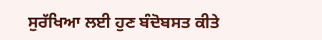ਸੁਰੱਖਿਆ ਲਈ ਹੁਣ ਬੰਦੋਬਸਤ ਕੀਤੇ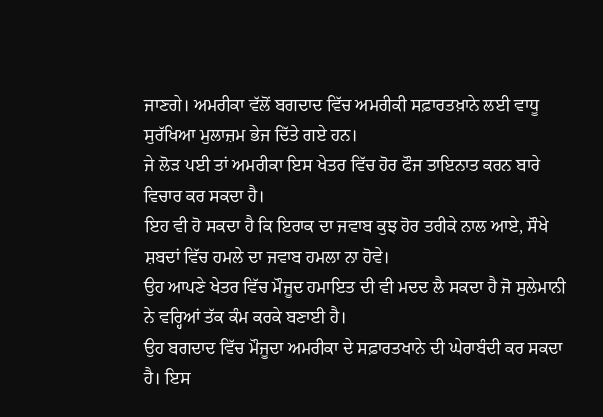ਜਾਣਗੇ। ਅਮਰੀਕਾ ਵੱਲੋਂ ਬਗਦਾਦ ਵਿੱਚ ਅਮਰੀਕੀ ਸਫ਼ਾਰਤਖ਼ਾਨੇ ਲਈ ਵਾਧੂ ਸੁਰੱਖਿਆ ਮੁਲਾਜ਼ਮ ਭੇਜ ਦਿੱਤੇ ਗਏ ਹਨ।
ਜੇ ਲੋੜ ਪਈ ਤਾਂ ਅਮਰੀਕਾ ਇਸ ਖੇਤਰ ਵਿੱਚ ਹੋਰ ਫੌਜ ਤਾਇਨਾਤ ਕਰਨ ਬਾਰੇ ਵਿਚਾਰ ਕਰ ਸਕਦਾ ਹੈ।
ਇਹ ਵੀ ਹੋ ਸਕਦਾ ਹੈ ਕਿ ਇਰਾਕ ਦਾ ਜਵਾਬ ਕੁਝ ਹੋਰ ਤਰੀਕੇ ਨਾਲ ਆਏ, ਸੌਖੇ ਸ਼ਬਦਾਂ ਵਿੱਚ ਹਮਲੇ ਦਾ ਜਵਾਬ ਹਮਲਾ ਨਾ ਹੋਵੇ।
ਉਹ ਆਪਣੇ ਖੇਤਰ ਵਿੱਚ ਮੌਜੂਦ ਹਮਾਇਤ ਦੀ ਵੀ ਮਦਦ ਲੈ ਸਕਦਾ ਹੈ ਜੋ ਸੁਲੇਮਾਨੀ ਨੇ ਵਰ੍ਹਿਆਂ ਤੱਕ ਕੰਮ ਕਰਕੇ ਬਣਾਈ ਹੈ।
ਉਹ ਬਗਦਾਦ ਵਿੱਚ ਮੌਜੂਦਾ ਅਮਰੀਕਾ ਦੇ ਸਫ਼ਾਰਤਖਾਨੇ ਦੀ ਘੇਰਾਬੰਦੀ ਕਰ ਸਕਦਾ ਹੈ। ਇਸ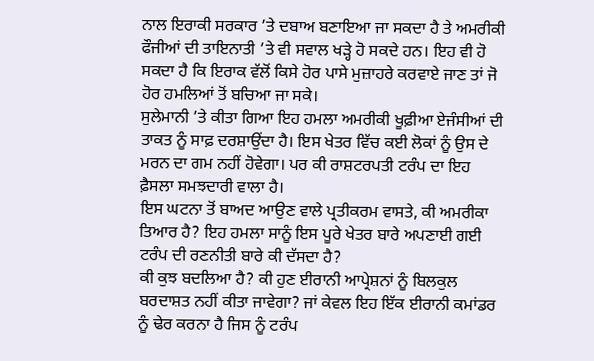ਨਾਲ ਇਰਾਕੀ ਸਰਕਾਰ ’ਤੇ ਦਬਾਅ ਬਣਾਇਆ ਜਾ ਸਕਦਾ ਹੈ ਤੇ ਅਮਰੀਕੀ ਫੌਜੀਆਂ ਦੀ ਤਾਇਨਾਤੀ ’ਤੇ ਵੀ ਸਵਾਲ ਖੜ੍ਹੇ ਹੋ ਸਕਦੇ ਹਨ। ਇਹ ਵੀ ਹੋ ਸਕਦਾ ਹੈ ਕਿ ਇਰਾਕ ਵੱਲੋਂ ਕਿਸੇ ਹੋਰ ਪਾਸੇ ਮੁਜ਼ਾਹਰੇ ਕਰਵਾਏ ਜਾਣ ਤਾਂ ਜੋ ਹੋਰ ਹਮਲਿਆਂ ਤੋਂ ਬਚਿਆ ਜਾ ਸਕੇ।
ਸੁਲੇਮਾਨੀ ’ਤੇ ਕੀਤਾ ਗਿਆ ਇਹ ਹਮਲਾ ਅਮਰੀਕੀ ਖੂਫ਼ੀਆ ਏਜੰਸੀਆਂ ਦੀ ਤਾਕਤ ਨੂੰ ਸਾਫ਼ ਦਰਸ਼ਾਉਂਦਾ ਹੈ। ਇਸ ਖੇਤਰ ਵਿੱਚ ਕਈ ਲੋਕਾਂ ਨੂੰ ਉਸ ਦੇ ਮਰਨ ਦਾ ਗਮ ਨਹੀਂ ਹੋਵੇਗਾ। ਪਰ ਕੀ ਰਾਸ਼ਟਰਪਤੀ ਟਰੰਪ ਦਾ ਇਹ ਫ਼ੈਸਲਾ ਸਮਝਦਾਰੀ ਵਾਲਾ ਹੈ।
ਇਸ ਘਟਨਾ ਤੋਂ ਬਾਅਦ ਆਉਣ ਵਾਲੇ ਪ੍ਰਤੀਕਰਮ ਵਾਸਤੇ, ਕੀ ਅਮਰੀਕਾ ਤਿਆਰ ਹੈ? ਇਹ ਹਮਲਾ ਸਾਨੂੰ ਇਸ ਪੂਰੇ ਖੇਤਰ ਬਾਰੇ ਅਪਣਾਈ ਗਈ ਟਰੰਪ ਦੀ ਰਣਨੀਤੀ ਬਾਰੇ ਕੀ ਦੱਸਦਾ ਹੈ?
ਕੀ ਕੁਝ ਬਦਲਿਆ ਹੈ? ਕੀ ਹੁਣ ਈਰਾਨੀ ਆਪ੍ਰੇਸ਼ਨਾਂ ਨੂੰ ਬਿਲਕੁਲ ਬਰਦਾਸ਼ਤ ਨਹੀਂ ਕੀਤਾ ਜਾਵੇਗਾ? ਜਾਂ ਕੇਵਲ ਇਹ ਇੱਕ ਈਰਾਨੀ ਕਮਾਂਡਰ ਨੂੰ ਢੇਰ ਕਰਨਾ ਹੈ ਜਿਸ ਨੂੰ ਟਰੰਪ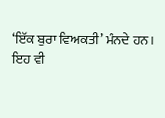‘ਇੱਕ ਬੁਰਾ ਵਿਅਕਤੀ’ ਮੰਨਦੇ ਹਨ।
ਇਹ ਵੀ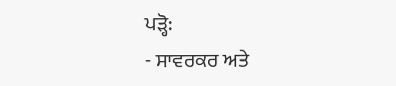ਪੜ੍ਹੋ:
- ਸਾਵਰਕਰ ਅਤੇ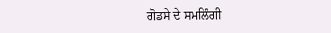ਗੋਡਸੇ ਦੇ ਸਮਲਿੰਗੀ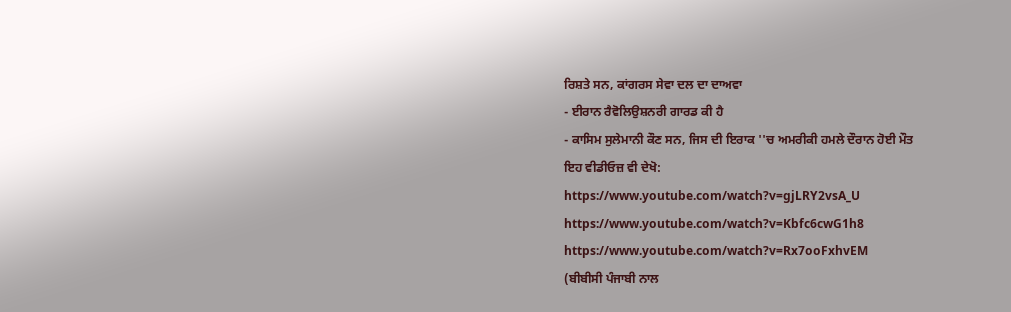ਰਿਸ਼ਤੇ ਸਨ, ਕਾਂਗਰਸ ਸੇਵਾ ਦਲ ਦਾ ਦਾਅਵਾ
- ਈਰਾਨ ਰੈਵੋਲਿਉਸ਼ਨਰੀ ਗਾਰਡ ਕੀ ਹੈ
- ਕਾਸਿਮ ਸੁਲੇਮਾਨੀ ਕੌਣ ਸਨ, ਜਿਸ ਦੀ ਇਰਾਕ ''ਚ ਅਮਰੀਕੀ ਹਮਲੇ ਦੌਰਾਨ ਹੋਈ ਮੌਤ
ਇਹ ਵੀਡੀਓਜ਼ ਵੀ ਦੇਖੋ:
https://www.youtube.com/watch?v=gjLRY2vsA_U
https://www.youtube.com/watch?v=Kbfc6cwG1h8
https://www.youtube.com/watch?v=Rx7ooFxhvEM
(ਬੀਬੀਸੀ ਪੰਜਾਬੀ ਨਾਲ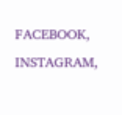FACEBOOK, INSTAGRAM,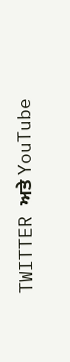TWITTER ਅਤੇ YouTube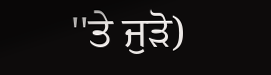''ਤੇ ਜੁੜੋ)